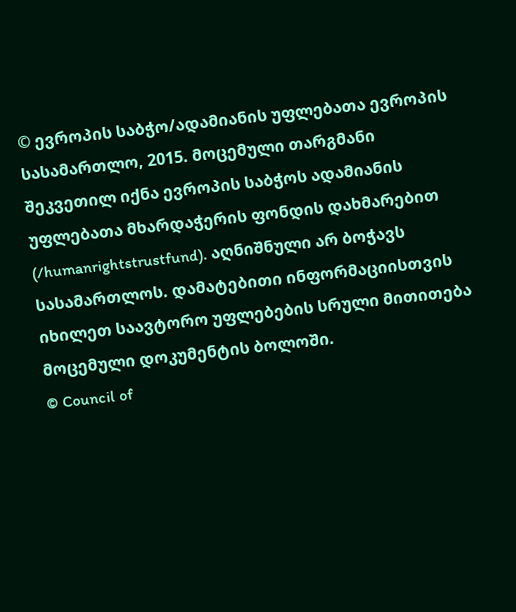© ევროპის საბჭო/ადამიანის უფლებათა ევროპის სასამართლო, 2015. მოცემული თარგმანი შეკვეთილ იქნა ევროპის საბჭოს ადამიანის უფლებათა მხარდაჭერის ფონდის დახმარებით (/humanrightstrustfund). აღნიშნული არ ბოჭავს სასამართლოს. დამატებითი ინფორმაციისთვის იხილეთ საავტორო უფლებების სრული მითითება მოცემული დოკუმენტის ბოლოში.
© Council of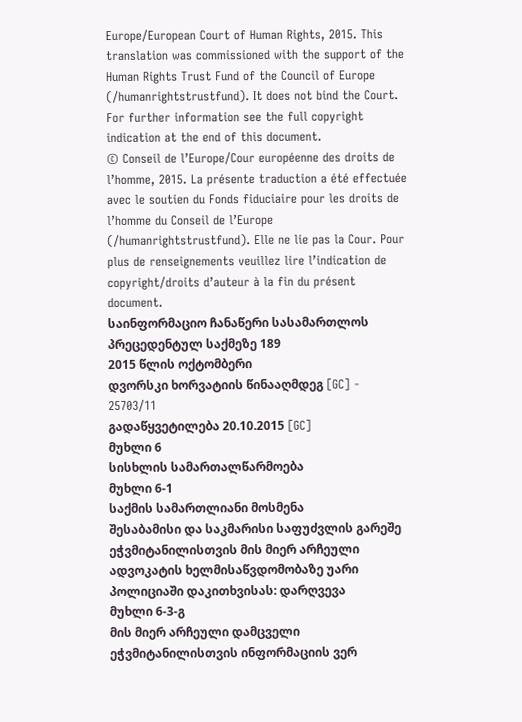Europe/European Court of Human Rights, 2015. This translation was commissioned with the support of the Human Rights Trust Fund of the Council of Europe (/humanrightstrustfund). It does not bind the Court. For further information see the full copyright indication at the end of this document.
© Conseil de l’Europe/Cour européenne des droits de l’homme, 2015. La présente traduction a été effectuée avec le soutien du Fonds fiduciaire pour les droits de l’homme du Conseil de l’Europe (/humanrightstrustfund). Elle ne lie pas la Cour. Pour plus de renseignements veuillez lire l’indication de copyright/droits d’auteur à la fin du présent document.
საინფორმაციო ჩანაწერი სასამართლოს პრეცედენტულ საქმეზე 189
2015 წლის ოქტომბერი
დვორსკი ხორვატიის წინააღმდეგ [GC] - 25703/11
გადაწყვეტილება 20.10.2015 [GC]
მუხლი 6
სისხლის სამართალწარმოება
მუხლი 6-1
საქმის სამართლიანი მოსმენა
შესაბამისი და საკმარისი საფუძვლის გარეშე ეჭვმიტანილისთვის მის მიერ არჩეული ადვოკატის ხელმისაწვდომობაზე უარი პოლიციაში დაკითხვისას: დარღვევა
მუხლი 6-3-გ
მის მიერ არჩეული დამცველი
ეჭვმიტანილისთვის ინფორმაციის ვერ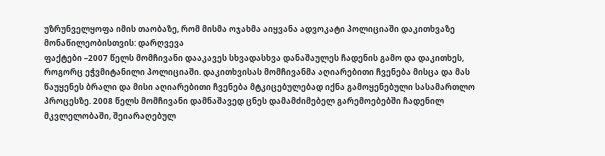უზრუნველყოფა იმის თაობაზე, რომ მისმა ოჯახმა აიყვანა ადვოკატი პოლიციაში დაკითხვაზე მონაწილეობისთვის: დარღვევა
ფაქტები –2007 წელს მომჩივანი დააკავეს სხვადასხვა დანაშაულეს ჩადენის გამო და დაკითხეს, როგორც ეჭვმიტანილი პოლიციაში. დაკითხვისას მომჩივანმა აღიარებითი ჩვენება მისცა და მას წაუყენეს ბრალი და მისი აღიარებითი ჩვენება მტკიცებულებად იქნა გამოყენებული სასამართლო პროცესზე. 2008 წელს მომჩივანი დამნაშავედ ცნეს დამამძიმებელ გარემოებებში ჩადენილ მკვლელობაში, შეიარაღებულ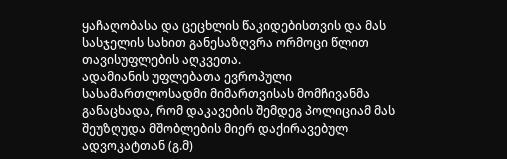ყაჩაღობასა და ცეცხლის წაკიდებისთვის და მას სასჯელის სახით განესაზღვრა ორმოცი წლით თავისუფლების აღკვეთა.
ადამიანის უფლებათა ევროპული სასამართლოსადმი მიმართვისას მომჩივანმა განაცხადა, რომ დაკავების შემდეგ პოლიციამ მას შეუზღუდა მშობლების მიერ დაქირავებულ ადვოკატთან (გ.მ)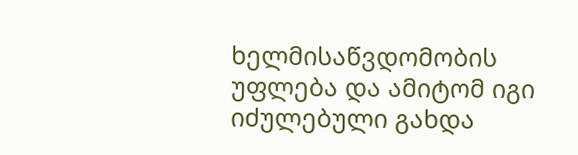ხელმისაწვდომობის უფლება და ამიტომ იგი იძულებული გახდა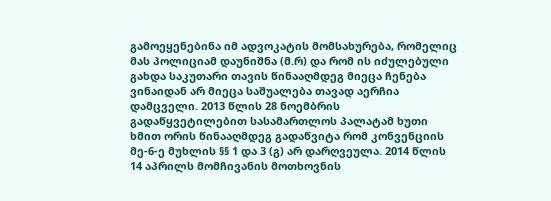გამოეყენებინა იმ ადვოკატის მომსახურება, რომელიც მას პოლიციამ დაუნიშნა (მ.რ) და რომ ის იძულებული გახდა საკუთარი თავის წინააღმდეგ მიეცა ჩენება ვინაიდან არ მიეცა საშუალება თავად აერჩია დამცველი. 2013 წლის 28 ნოემბრის გადაწყვეტილებით სასამართლოს პალატამ ხუთი ხმით ორის წინააღმდეგ გადაწვიტა რომ კონვენციის მე-6-ე მუხლის §§ 1 და 3 (გ) არ დარღვეულა. 2014 წლის 14 აპრილს მომჩივანის მოთხოვნის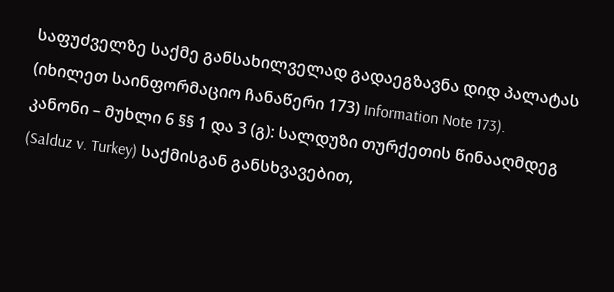საფუძველზე საქმე განსახილველად გადაეგზავნა დიდ პალატას (იხილეთ საინფორმაციო ჩანაწერი 173) Information Note 173).
კანონი – მუხლი 6 §§ 1 და 3 (გ): სალდუზი თურქეთის წინააღმდეგ (Salduz v. Turkey) საქმისგან განსხვავებით,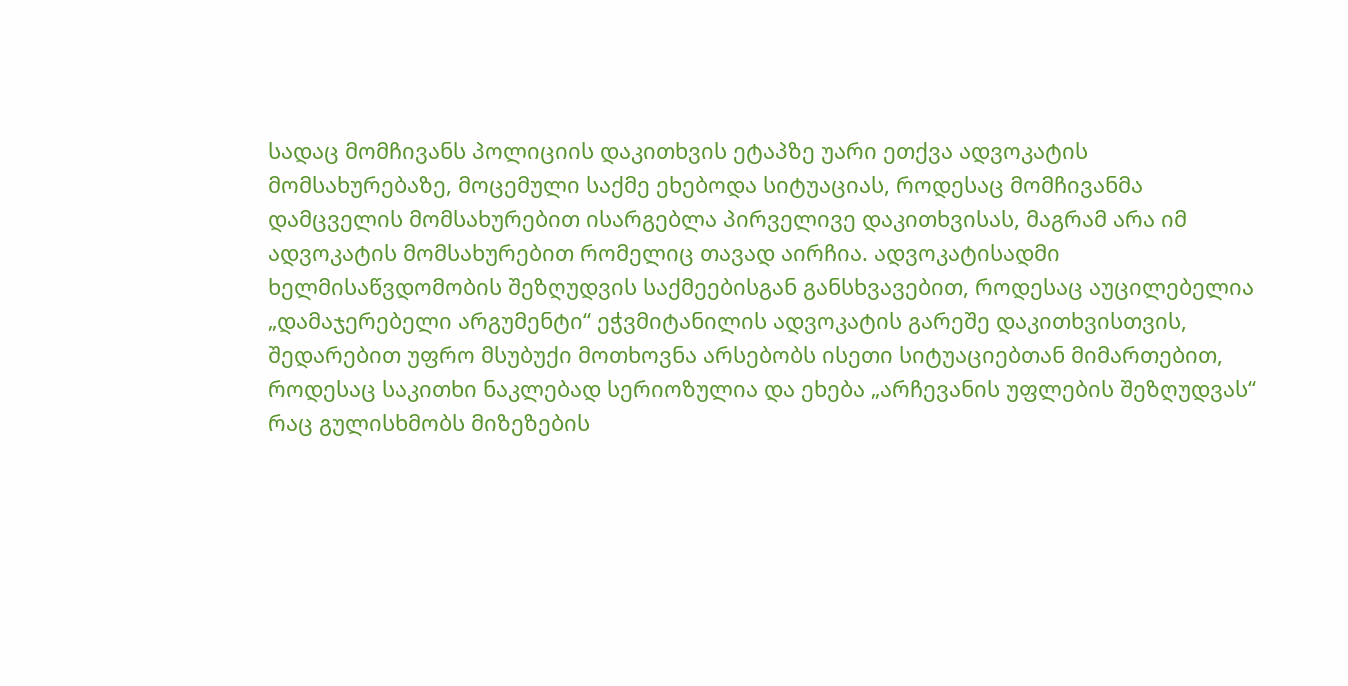სადაც მომჩივანს პოლიციის დაკითხვის ეტაპზე უარი ეთქვა ადვოკატის მომსახურებაზე, მოცემული საქმე ეხებოდა სიტუაციას, როდესაც მომჩივანმა დამცველის მომსახურებით ისარგებლა პირველივე დაკითხვისას, მაგრამ არა იმ ადვოკატის მომსახურებით რომელიც თავად აირჩია. ადვოკატისადმი ხელმისაწვდომობის შეზღუდვის საქმეებისგან განსხვავებით, როდესაც აუცილებელია „დამაჯერებელი არგუმენტი“ ეჭვმიტანილის ადვოკატის გარეშე დაკითხვისთვის, შედარებით უფრო მსუბუქი მოთხოვნა არსებობს ისეთი სიტუაციებთან მიმართებით, როდესაც საკითხი ნაკლებად სერიოზულია და ეხება „არჩევანის უფლების შეზღუდვას“ რაც გულისხმობს მიზეზების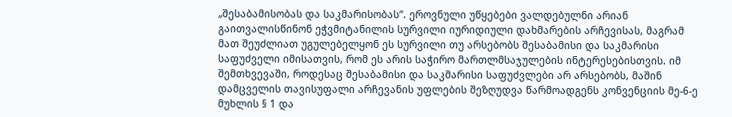„შესაბამისობას და საკმარისობას“. ეროვნული უწყებები ვალდებულნი არიან გაითვალისწინონ ეჭვმიტანილის სურვილი იურიდიული დახმარების არჩევისას, მაგრამ მათ შეუძლიათ უგულებელყონ ეს სურვილი თუ არსებობს შესაბამისი და საკმარისი საფუძველი იმისათვის, რომ ეს არის საჭირო მართლმსაჯულების ინტერესებისთვის. იმ შემთხვევაში, როდესაც შესაბამისი და საკმარისი საფუძვლები არ არსებობს, მაშინ დამცველის თავისუფალი არჩევანის უფლების შეზღუდვა წარმოადგენს კონვენციის მე-6-ე მუხლის § 1 და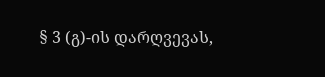§ 3 (გ)-ის დარღვევას,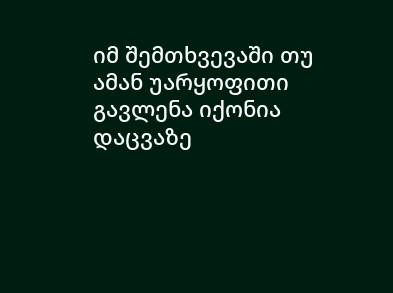იმ შემთხვევაში თუ ამან უარყოფითი გავლენა იქონია დაცვაზე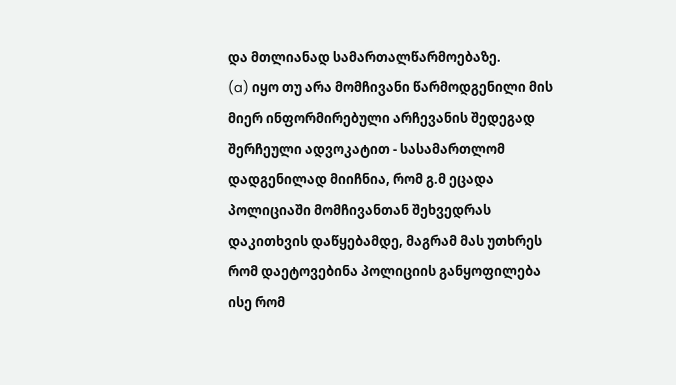და მთლიანად სამართალწარმოებაზე.
(a) იყო თუ არა მომჩივანი წარმოდგენილი მის მიერ ინფორმირებული არჩევანის შედეგად შერჩეული ადვოკატით - სასამართლომ დადგენილად მიიჩნია, რომ გ.მ ეცადა პოლიციაში მომჩივანთან შეხვედრას დაკითხვის დაწყებამდე, მაგრამ მას უთხრეს რომ დაეტოვებინა პოლიციის განყოფილება ისე რომ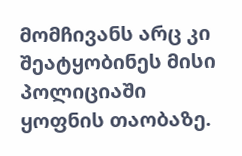მომჩივანს არც კი შეატყობინეს მისი პოლიციაში ყოფნის თაობაზე.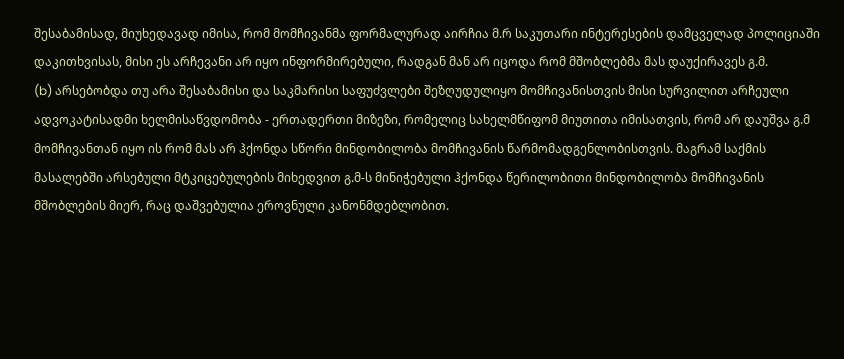შესაბამისად, მიუხედავად იმისა, რომ მომჩივანმა ფორმალურად აირჩია მ.რ საკუთარი ინტერესების დამცველად პოლიციაში დაკითხვისას, მისი ეს არჩევანი არ იყო ინფორმირებული, რადგან მან არ იცოდა რომ მშობლებმა მას დაუქირავეს გ.მ.
(b) არსებობდა თუ არა შესაბამისი და საკმარისი საფუძვლები შეზღუდულიყო მომჩივანისთვის მისი სურვილით არჩეული ადვოკატისადმი ხელმისაწვდომობა - ერთადერთი მიზეზი, რომელიც სახელმწიფომ მიუთითა იმისათვის, რომ არ დაუშვა გ.მ მომჩივანთან იყო ის რომ მას არ ჰქონდა სწორი მინდობილობა მომჩივანის წარმომადგენლობისთვის. მაგრამ საქმის მასალებში არსებული მტკიცებულების მიხედვით გ.მ-ს მინიჭებული ჰქონდა წერილობითი მინდობილობა მომჩივანის მშობლების მიერ, რაც დაშვებულია ეროვნული კანონმდებლობით.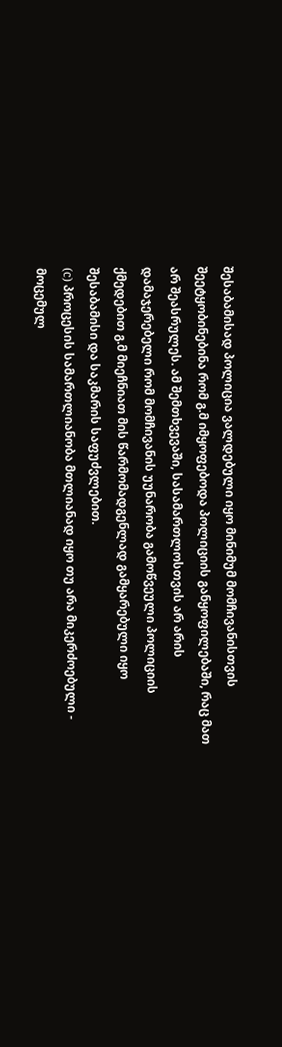შესაბამისად პოლიცია ვალდებული იყო მინიმუმ მომჩივანისთვის შეეტყობინებინა რომ გ.მ იმყოფებოდა პოლიციის განყოფილებაში, რაც მათ არ შეასრულეს. ამ შემთხვევაში, სასამართლოსთვის არ არის დამაჯერებელი რომ მომჩივანის უუნარობა გამოწვეული პოლიციის ქმედებით გ.მ მიეჩნიათ მის წარმომადგენლად გამყარებული იყო შესაბამისი და საკმარის საფუძვლებით.
(c) პროცესის სამართლიანობა მთლიანად იყო თუ არა მიკერძოებული - მოცემულ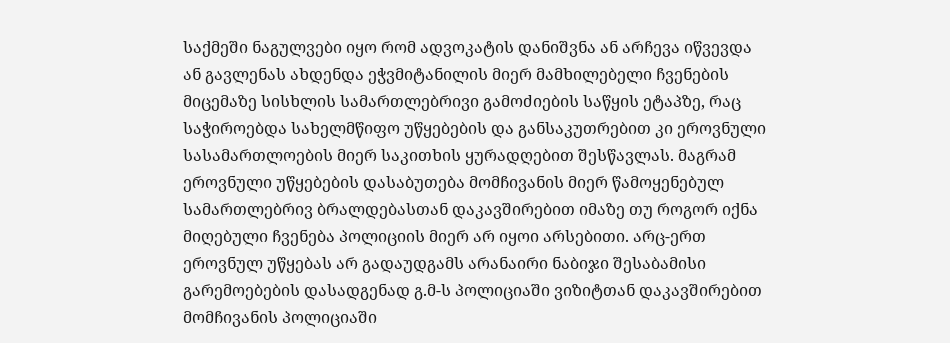საქმეში ნაგულვები იყო რომ ადვოკატის დანიშვნა ან არჩევა იწვევდა ან გავლენას ახდენდა ეჭვმიტანილის მიერ მამხილებელი ჩვენების მიცემაზე სისხლის სამართლებრივი გამოძიების საწყის ეტაპზე, რაც საჭიროებდა სახელმწიფო უწყებების და განსაკუთრებით კი ეროვნული სასამართლოების მიერ საკითხის ყურადღებით შესწავლას. მაგრამ ეროვნული უწყებების დასაბუთება მომჩივანის მიერ წამოყენებულ სამართლებრივ ბრალდებასთან დაკავშირებით იმაზე თუ როგორ იქნა მიღებული ჩვენება პოლიციის მიერ არ იყოი არსებითი. არც-ერთ ეროვნულ უწყებას არ გადაუდგამს არანაირი ნაბიჯი შესაბამისი გარემოებების დასადგენად გ.მ-ს პოლიციაში ვიზიტთან დაკავშირებით მომჩივანის პოლიციაში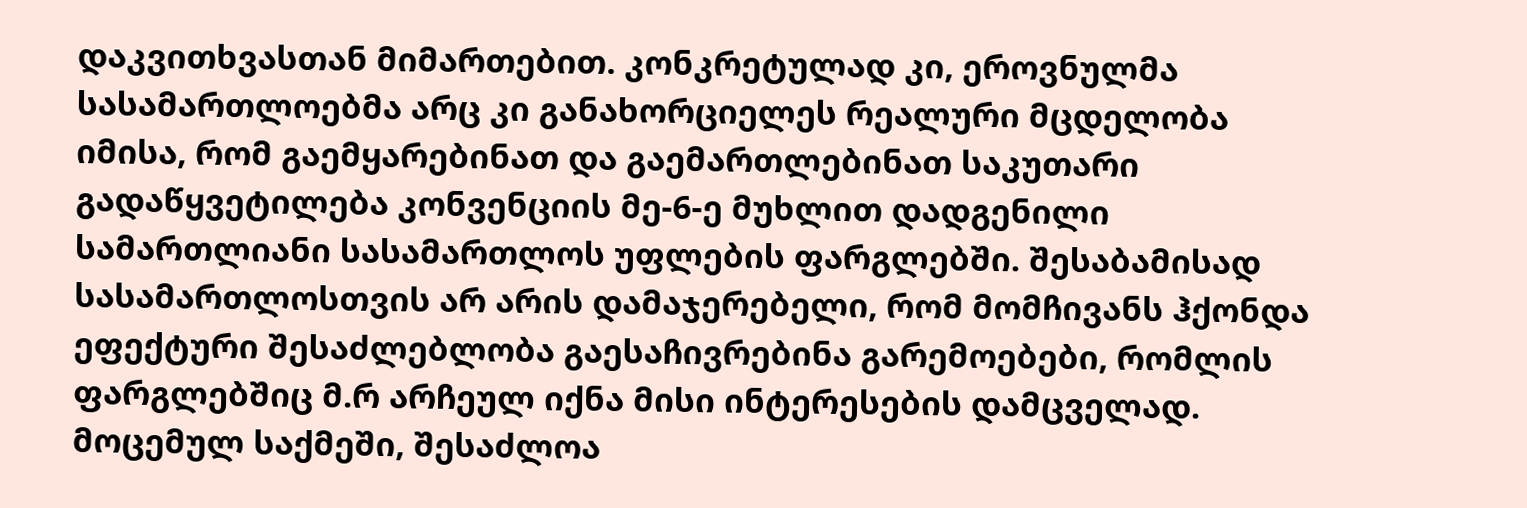დაკვითხვასთან მიმართებით. კონკრეტულად კი, ეროვნულმა სასამართლოებმა არც კი განახორციელეს რეალური მცდელობა იმისა, რომ გაემყარებინათ და გაემართლებინათ საკუთარი გადაწყვეტილება კონვენციის მე-6-ე მუხლით დადგენილი სამართლიანი სასამართლოს უფლების ფარგლებში. შესაბამისად სასამართლოსთვის არ არის დამაჯერებელი, რომ მომჩივანს ჰქონდა ეფექტური შესაძლებლობა გაესაჩივრებინა გარემოებები, რომლის ფარგლებშიც მ.რ არჩეულ იქნა მისი ინტერესების დამცველად.
მოცემულ საქმეში, შესაძლოა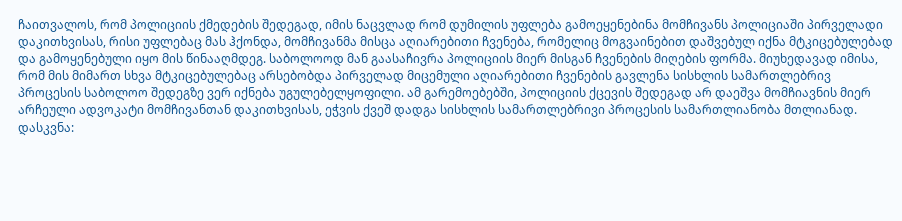ჩაითვალოს, რომ პოლიციის ქმედების შედეგად, იმის ნაცვლად რომ დუმილის უფლება გამოეყენებინა მომჩივანს პოლიციაში პირველადი დაკითხვისას, რისი უფლებაც მას ჰქონდა, მომჩივანმა მისცა აღიარებითი ჩვენება, რომელიც მოგვაინებით დაშვებულ იქნა მტკიცებულებად და გამოყენებული იყო მის წინააღმდეგ. საბოლოოდ მან გაასაჩივრა პოლიციის მიერ მისგან ჩვენების მიღების ფორმა. მიუხედავად იმისა, რომ მის მიმართ სხვა მტკიცებულებაც არსებობდა პირველად მიცემული აღიარებითი ჩვენების გავლენა სისხლის სამართლებრივ პროცესის საბოლოო შედეგზე ვერ იქნება უგულებელყოფილი. ამ გარემოებებში, პოლიციის ქცევის შედეგად არ დაეშვა მომჩიავნის მიერ არჩეული ადვოკატი მომჩივანთან დაკითხვისას, ეჭვის ქვეშ დადგა სისხლის სამართლებრივი პროცესის სამართლიანობა მთლიანად.
დასკვნა: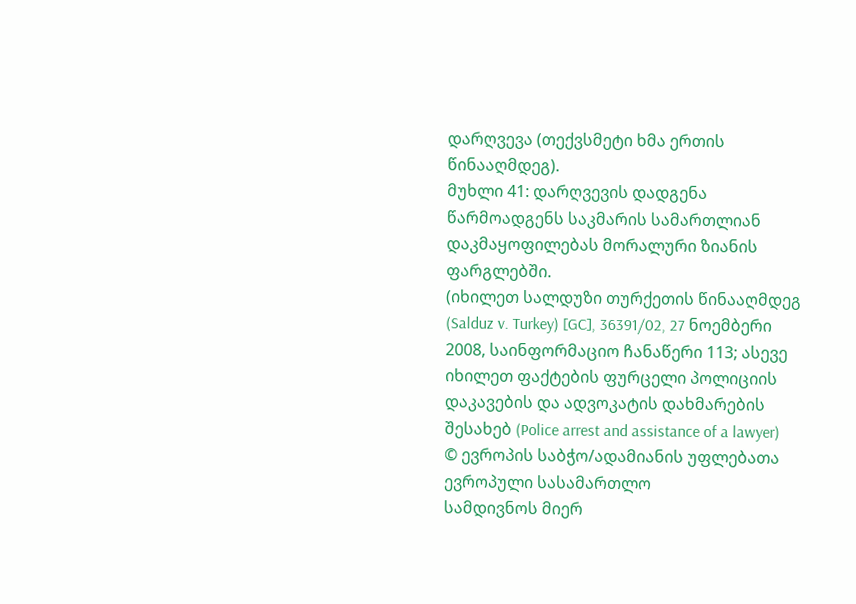დარღვევა (თექვსმეტი ხმა ერთის წინააღმდეგ).
მუხლი 41: დარღვევის დადგენა წარმოადგენს საკმარის სამართლიან დაკმაყოფილებას მორალური ზიანის ფარგლებში.
(იხილეთ სალდუზი თურქეთის წინააღმდეგ (Salduz v. Turkey) [GC], 36391/02, 27 ნოემბერი 2008, საინფორმაციო ჩანაწერი 113; ასევე იხილეთ ფაქტების ფურცელი პოლიციის დაკავების და ადვოკატის დახმარების შესახებ (Police arrest and assistance of a lawyer)
© ევროპის საბჭო/ადამიანის უფლებათა ევროპული სასამართლო
სამდივნოს მიერ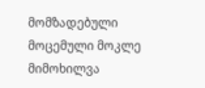მომზადებული მოცემული მოკლე მიმოხილვა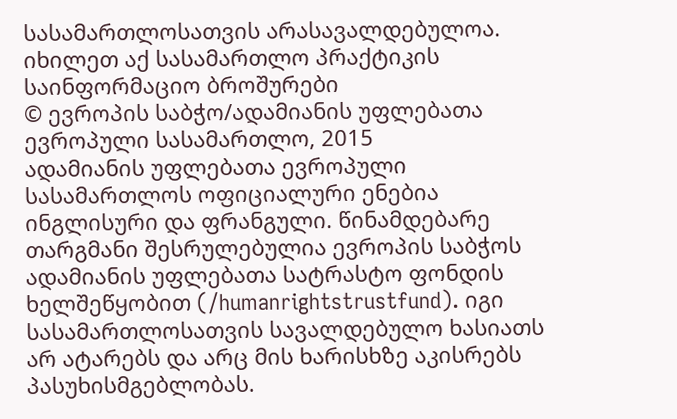სასამართლოსათვის არასავალდებულოა.
იხილეთ აქ სასამართლო პრაქტიკის საინფორმაციო ბროშურები
© ევროპის საბჭო/ადამიანის უფლებათა ევროპული სასამართლო, 2015
ადამიანის უფლებათა ევროპული სასამართლოს ოფიციალური ენებია ინგლისური და ფრანგული. წინამდებარე თარგმანი შესრულებულია ევროპის საბჭოს ადამიანის უფლებათა სატრასტო ფონდის ხელშეწყობით (/humanrightstrustfund). იგი სასამართლოსათვის სავალდებულო ხასიათს არ ატარებს და არც მის ხარისხზე აკისრებს პასუხისმგებლობას.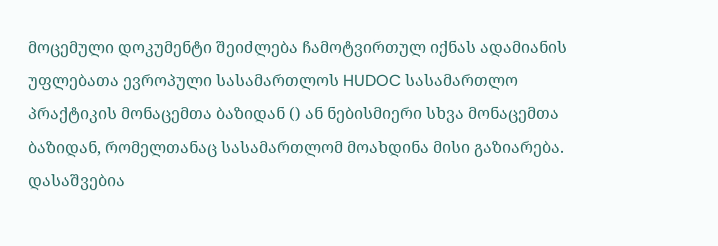მოცემული დოკუმენტი შეიძლება ჩამოტვირთულ იქნას ადამიანის უფლებათა ევროპული სასამართლოს HUDOC სასამართლო პრაქტიკის მონაცემთა ბაზიდან () ან ნებისმიერი სხვა მონაცემთა ბაზიდან, რომელთანაც სასამართლომ მოახდინა მისი გაზიარება. დასაშვებია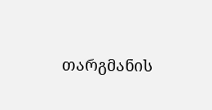თარგმანის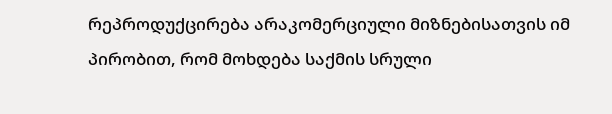რეპროდუქცირება არაკომერციული მიზნებისათვის იმ პირობით, რომ მოხდება საქმის სრული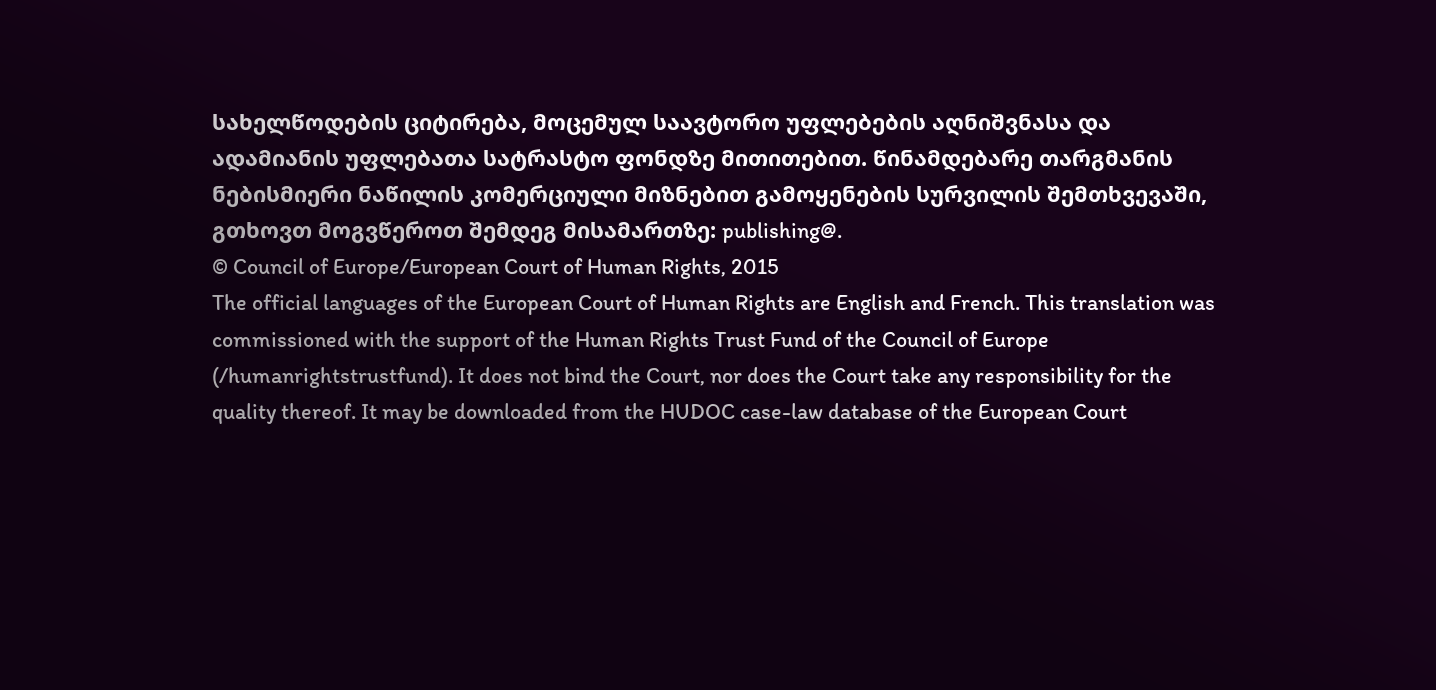სახელწოდების ციტირება, მოცემულ საავტორო უფლებების აღნიშვნასა და ადამიანის უფლებათა სატრასტო ფონდზე მითითებით. წინამდებარე თარგმანის ნებისმიერი ნაწილის კომერციული მიზნებით გამოყენების სურვილის შემთხვევაში, გთხოვთ მოგვწეროთ შემდეგ მისამართზე: publishing@.
© Council of Europe/European Court of Human Rights, 2015
The official languages of the European Court of Human Rights are English and French. This translation was commissioned with the support of the Human Rights Trust Fund of the Council of Europe (/humanrightstrustfund). It does not bind the Court, nor does the Court take any responsibility for the quality thereof. It may be downloaded from the HUDOC case-law database of the European Court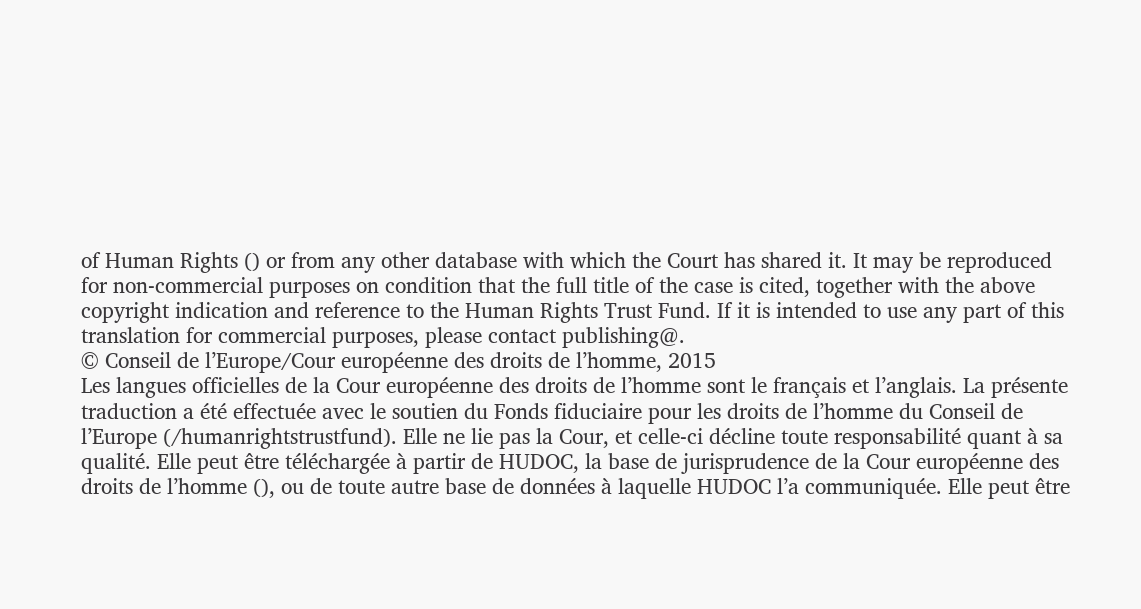of Human Rights () or from any other database with which the Court has shared it. It may be reproduced for non-commercial purposes on condition that the full title of the case is cited, together with the above copyright indication and reference to the Human Rights Trust Fund. If it is intended to use any part of this translation for commercial purposes, please contact publishing@.
© Conseil de l’Europe/Cour européenne des droits de l’homme, 2015
Les langues officielles de la Cour européenne des droits de l’homme sont le français et l’anglais. La présente traduction a été effectuée avec le soutien du Fonds fiduciaire pour les droits de l’homme du Conseil de l’Europe (/humanrightstrustfund). Elle ne lie pas la Cour, et celle-ci décline toute responsabilité quant à sa qualité. Elle peut être téléchargée à partir de HUDOC, la base de jurisprudence de la Cour européenne des droits de l’homme (), ou de toute autre base de données à laquelle HUDOC l’a communiquée. Elle peut être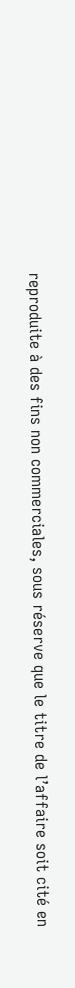reproduite à des fins non commerciales, sous réserve que le titre de l’affaire soit cité en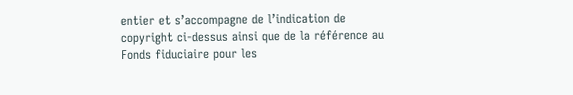entier et s’accompagne de l’indication de copyright ci-dessus ainsi que de la référence au Fonds fiduciaire pour les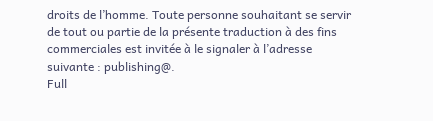droits de l’homme. Toute personne souhaitant se servir de tout ou partie de la présente traduction à des fins commerciales est invitée à le signaler à l’adresse suivante : publishing@.
Full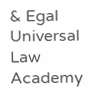& Egal Universal Law Academy